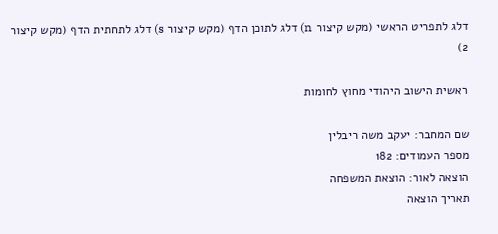דלג לתפריט הראשי (מקש קיצור n) דלג לתוכן הדף (מקש קיצור s) דלג לתחתית הדף (מקש קיצור 2)

ראשית הישוב היהודי מחוץ לחומות

שם המחבר: יעקב משה ריבלין
מספר העמודים: 182
הוצאה לאור: הוצאת המשפחה
תאריך הוצאה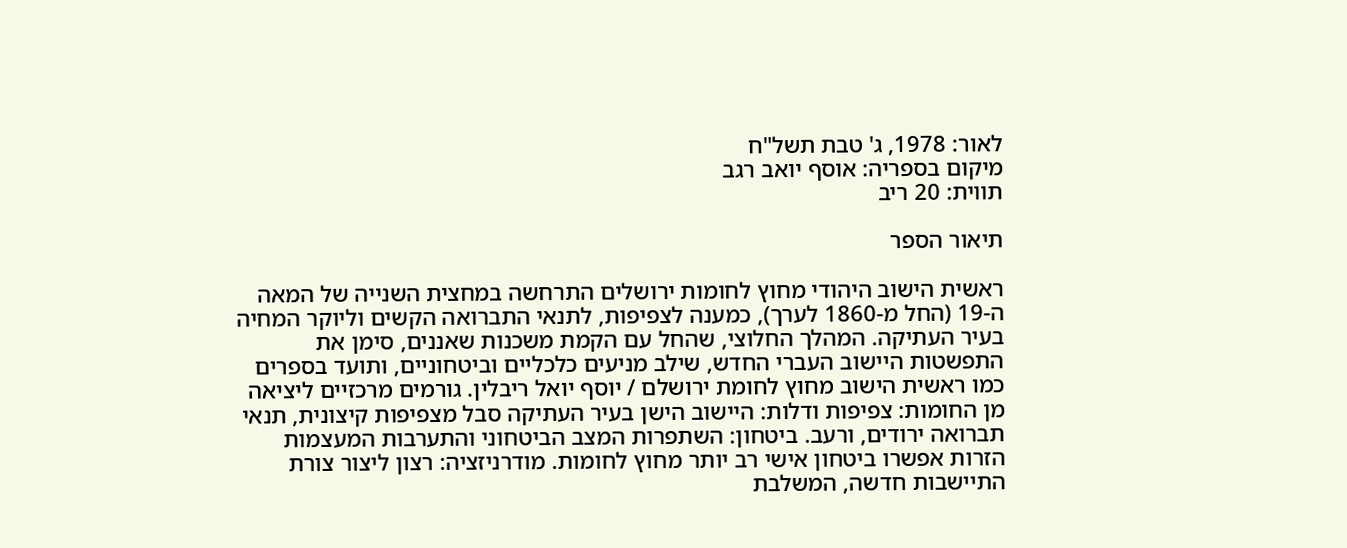לאור: 1978, ג' טבת תשל"ח
מיקום בספריה: אוסף יואב רגב
תווית: 20 ריב

תיאור הספר

ראשית הישוב היהודי מחוץ לחומות ירושלים התרחשה במחצית השנייה של המאה ה-19 (החל מ-1860 לערך), כמענה לצפיפות, לתנאי התברואה הקשים וליוקר המחיה בעיר העתיקה. המהלך החלוצי, שהחל עם הקמת משכנות שאננים, סימן את התפשטות היישוב העברי החדש, שילב מניעים כלכליים וביטחוניים, ותועד בספרים כמו ראשית הישוב מחוץ לחומת ירושלם / יוסף יואל ריבלין. גורמים מרכזיים ליציאה מן החומות: צפיפות ודלות: היישוב הישן בעיר העתיקה סבל מצפיפות קיצונית, תנאי תברואה ירודים, ורעב. ביטחון: השתפרות המצב הביטחוני והתערבות המעצמות הזרות אפשרו ביטחון אישי רב יותר מחוץ לחומות. מודרניזציה: רצון ליצור צורת התיישבות חדשה, המשלבת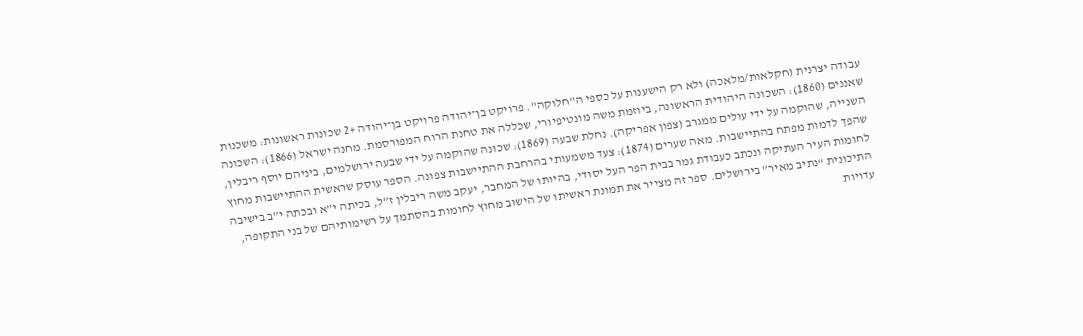עבודה יצרנית (חקלאות/מלאכה) ולא רק הישענות על כספי ה"חלוקה". פרויקט בן־יהודה פרויקט בן־יהודה +2 שכונות ראשונות: משכנות שאננים (1860): השכונה היהודית הראשונה, ביוזמת משה מונטיפיורי, שכללה את טחנת הרוח המפורסמת. מחנה ישראל (1866): השכונה השנייה, שהוקמה על ידי עולים ממגרב (צפון אפריקה). נחלת שבעה (1869): שכונה שהוקמה על ידי שבעה ירושלמים, ביניהם יוסף ריבלין, שהפך לדמות מפתח בהתיישבות. מאה שערים (1874): צעד משמעותי בהרחבת ההתיישבות צפונה. הספר עוסק שראשית ההתיישבות מחוץ לחומות העיר העתיקה ונכתב כעבודת גמר בבית הפר העל יסודי, בהיותו של המחבר, יעקב משה ריבלין ז”ל, בכיתה י”א ובכתה י”ב בישיבה התיכונית “נתיב מאיר” בירושלים. ספר זה מצייר את תמונת ראשיתו של הישוב מחוץ לחומות בהסתמך על רשימותיהם של בני התקופה, עדויות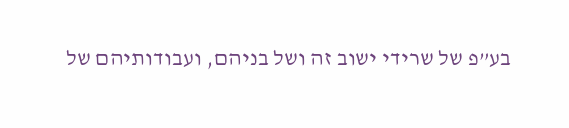בע”פ של שרידי ישוב זה ושל בניהם, ועבודותיהם של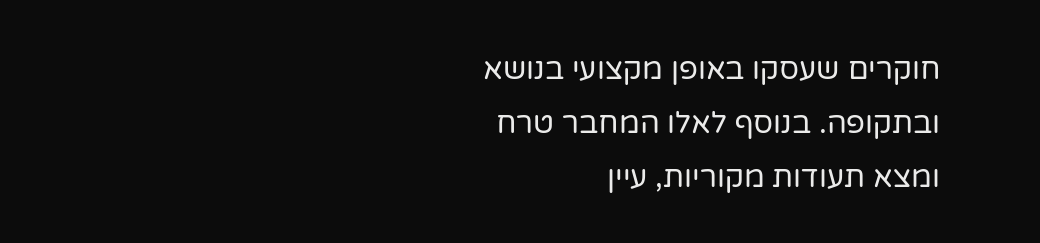חוקרים שעסקו באופן מקצועי בנושא ובתקופה. בנוסף לאלו המחבר טרח ומצא תעודות מקוריות, עיין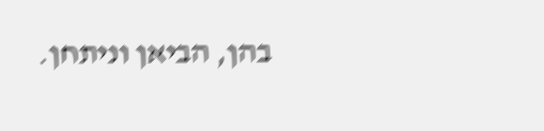בהן, הביאן וניתחן.